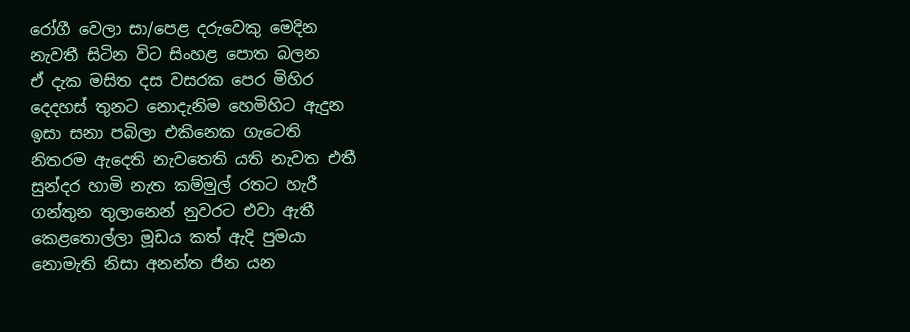රෝගී වෙලා සා/පෙළ දරුවෙකු මෙදින
නැවතී සිටින විට සිංහළ පොත බලන
ඒ දැක මසිත දස වසරක පෙර මිහිර
දෙදහස් තුනට නොදැනිම හෙමිහිට ඇදුන
ඉසා සනා පබිලා එකිනෙක ගැටෙති
නිතරම ඇදෙති නැවතෙති යති නැවත එතී
සුන්දර හාමි නැත කම්මුල් රතට හැරී
ගන්තුන තුලානෙන් නුවරට එවා ඇතී
කෙළතොල්ලා මූඩය කත් ඇදි පුමයා
නොමැති නිසා අනන්ත ජින යන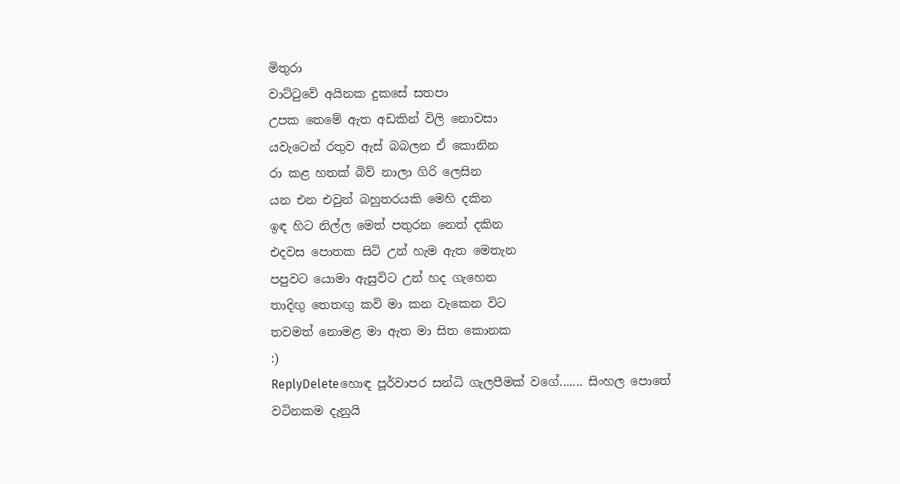මිතුරා
වාට්ටුවේ අයිනක දුකසේ සතපා
උපක තෙමේ ඇත අඩකින් විලි නොවසා
යවැටෙන් රතුව ඇස් බබලන ඒ කොනින
රා කළ හතක් බිව් නාලා ගිරි ලෙසින
යන එන එවුන් බහුතරයකි මෙහි දකින
ඉඳ හිට නිල්ල මෙත් පතුරන නෙත් දකින
එදවස පොතක සිටි උන් හැම ඇත මෙතැන
පපුවට යොමා ඇසුවිට උන් හද ගැහෙන
තාදිඟු තෙතඟු කවි මා කන වැකෙන විට
තවමත් නොමළ මා ඇත මා සිත කොනක
:)
ReplyDeleteහොඳ පූර්වාපර සන්ධි ගැලපීමක් වගේ....... සිංහල පොතේ වටිනකම දැනුයි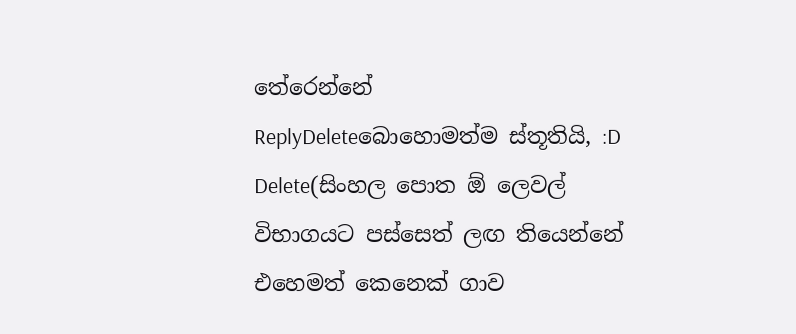තේරෙන්නේ
ReplyDeleteබොහොමත්ම ස්තූතියි, :D
Delete(සිංහල පොත ඕ ලෙවල් විභාගයට පස්සෙත් ලඟ තියෙන්නේ එහෙමත් කෙනෙක් ගාව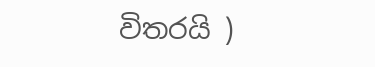විතරයි )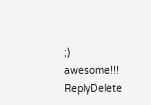;)
awesome!!!
ReplyDelete